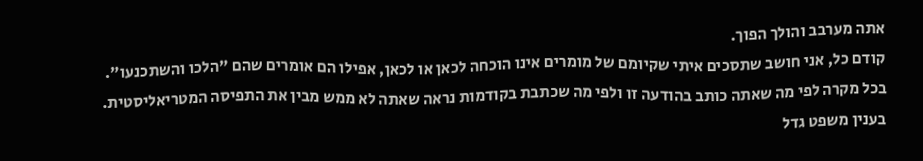אתה מערבב והולך הפוך.
קודם כל, אני חושב שתסכים איתי שקיומם של מומרים אינו הוכחה לכאן או לכאן, אפילו הם אומרים שהם "הלכו והשתכנעו". בכל מקרה לפי מה שאתה כותב בהודעה זו ולפי מה שכתבת בקודמות נראה שאתה לא ממש מבין את התפיסה המטריאליסטית. בענין משפט גדל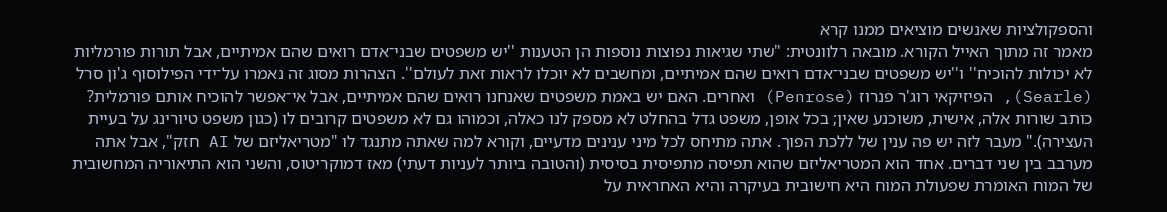והספקולציות שאנשים מוציאים ממנו קרא
מאמר זה מתוך האייל הקורא. מובאה רלוונטית: "שתי שגיאות נפוצות נוספות הן הטענות ''יש משפטים שבני־אדם רואים שהם אמיתיים, אבל תורות פורמליות לא יכולות להוכיח'' ו''יש משפטים שבני־אדם רואים שהם אמיתיים, ומחשבים לא יוכלו לראות זאת לעולם''. הצהרות מסוג זה נאמרו על־ידי הפילוסוף ג'ון סרל (Searle), הפיזיקאי רוג'ר פנרוז (Penrose) ואחרים. האם יש באמת משפטים שאנחנו רואים שהם אמיתיים, אבל אי־אפשר להוכיח אותם פורמלית? כותב שורות אלה, אישית, משוכנע שאין; בכל אופן, משפט גדל בהחלט לא מספק לנו כאלה, וכמוהו גם לא משפטים קרובים לו (כגון משפט טיורינג על בעיית העצירה)." מעבר לזה יש פה ענין של ללכת הפוך. אתה מתיחס לכל מיני ענינים מדעיים, וקורא למה שאתה מתנגד לו "מטריאליזם של AI חזק", אבל אתה מערבב בין שני דברים. אחד הוא המטריאליזם שהוא תפיסה מתפיסית בסיסית (והטובה ביותר לעניות דעתי) מאז דמוקריטוס, והשני הוא התיאוריה המחשובית של המוח האומרת שפעולת המוח היא חישובית בעיקרה והיא האחראית על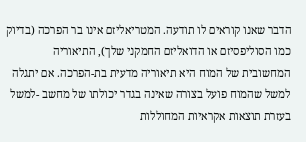הדבר שאנו קוראים לו תודעה. המטריאליזם אינו בר הפרכה (בדיוק כמו הסוליפסיזם או הדואליזם החמקני שלך), התיאוריה המחשובית של המוח היא תיאוריה מדעית בת-הפרכה. אם יתגלה למשל שהמוח פועל בצורה שאינה בגדר יכולתו של מחשב -למשל בעזרת תוצאות אקראיות המחוללות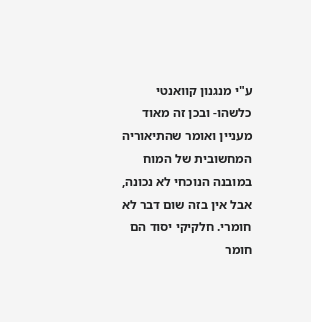ע"י מנגנון קוואנטי כלשהו- ובכן זה מאוד מעניין ואומר שהתיאוריה המחשובית של המוח במובנה הנוכחי לא נכונה, אבל אין בזה שום דבר לא חומרי. חלקיקי יסוד הם חומר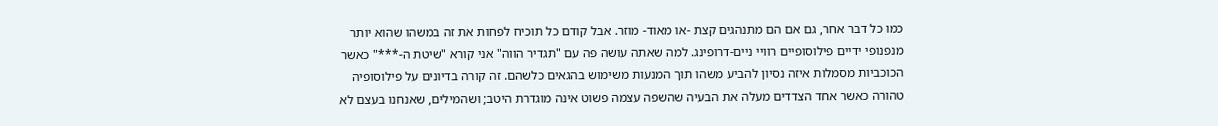כמו כל דבר אחר, גם אם הם מתנהגים קצת -או מאוד- מוזר. אבל קודם כל תוכיח לפחות את זה במשהו שהוא יותר מנפנופי ידיים פילוסופיים רוויי ניים-דרופינג. למה שאתה עושה פה עם "תגדיר הווה" אני קורא "שיטת ה-***" כאשר הכוכביות מסמלות איזה נסיון להביע משהו תוך המנעות משימוש בהגאים כלשהם. זה קורה בדיונים על פילוסופיה טהורה כאשר אחד הצדדים מעלה את הבעיה שהשפה עצמה פשוט אינה מוגדרת היטב; ושהמילים, שאנחנו בעצם לא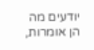יודעים מה הן אומרות,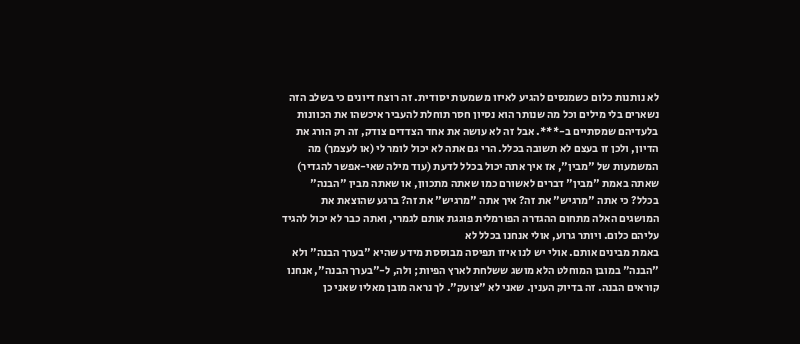לא נותנות כלום כשמנסים להגיע לאיזו משמעות יסודית. זה רוצח דיונים כי בשלב הזה נשארים בלי מילים וכל מה שנותר הוא נסיון חסר תוחלת להעביר איכשהו את הכוונות בלעדיהם שמסתיים ב-***. אבל זה לא עושה את אחד הצדדים צודק, זה רק הורג את הדיון, ולכן זו בעצם לא תשובה בכלל. הרי גם אתה לא יכול לומר לי (או לעצמך) מה המשמעות של "מבין", אז איך אתה יכול בכלל לדעת (עוד מילה שאי-אפשר להגדיר) שאתה באמת "מבין" דברים לאשורם כמו שאתה מתכוון, או שאתה מבין "הבנה" בכלל? כי אתה "מרגיש" את זה? איך אתה "מרגיש" את זה? ברגע שהוצאת את המושגים האלה מתחום ההגדרה הפורמלית פוגגת אותם לגמרי, ואתה כבר לא יכול להגיד עליהם כלום. ויותר גרוע, אולי אנחנו בכלל לא
באמת מבינים אותם. אולי יש לנו איזו תפיסה מבוססת מידע שהיא "בערך הבנה" ולא "הבנה" במובן המוחלט הלא מושג ששלחת לארץ הפיות; ולה, ל-"בערך הבנה", אנחנו קוראים הבנה. זה בדיוק הענין. שאני לא "צועק". לך נראה מובן מאליו שאני כן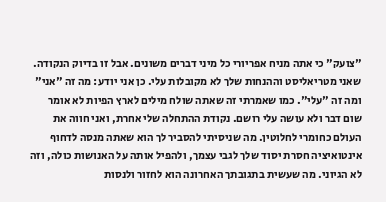"צועק" כי אתה מניח אפריורי כל מיני דברים משונים. אבל זו בדיוק הנקודה. שאני מטריאליסט וההנחות שלך לא מקובלות עלי. כן אני יודע: מה זה "אני" ומה זה "עלי". כמו שאמרתי זה שאתה שולח מילים לארץ הפיות לא אומר שום דבר ולא עושה עלי רושם. נקודת ההתחלה שלי אחרת, ואני חווה את העולם כחומרי לחלוטין. מה שניסיתי להסביר לך הוא שאתה מנסה לדחוף אינטואיציה חסרת יסוד שלך לגבי עצמך, ולהפיל אותה על האנושות כולה, וזה לא הגיוני. מה שעשית בתגובתך האחרונה הוא לחזור ולנסות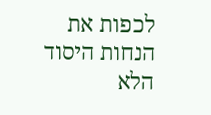לכפות את הנחות היסוד הלא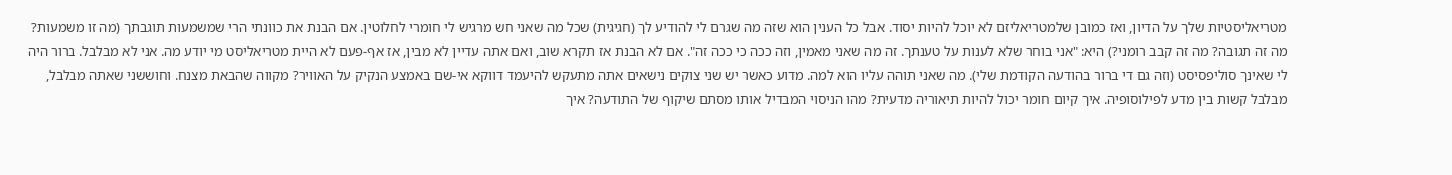מטריאליסטיות שלך על הדיון, ואז כמובן שלמטריאליזם לא יוכל להיות יסוד. אבל כל הענין הוא שזה מה שגרם לי להודיע לך (חגיגית) שכל מה שאני חש מרגיש לי חומרי לחלוטין. אם הבנת את כוונתי הרי שמשמעות תוגבתך (מה זו משמעות? מה זה תגובה? מה זה קבב רומני?) היא: "אני בוחר שלא לענות על טענתך. זה מה שאני מאמין, וזה ככה כי ככה זה". אם לא הבנת אז תקרא שוב, ואם אתה עדיין לא מבין, אז אף-פעם לא היית מטריאליסט מי יודע מה. אני לא מבלבל. ברור היה לי שאינך סוליפסיסט (וזה גם די ברור בהודעה הקודמת שלי). מה שאני תוהה עליו הוא למה. מדוע כאשר יש שני צוקים נישאים אתה מתעקש להיעמד דווקא אי-שם באמצע הנקיק על האוויר? מקווה שהבאת מצנח. וחוששני שאתה מבלבל, מבלבל קשות בין מדע לפילוסופיה. איך קיום חומר יכול להיות תיאוריה מדעית? מהו הניסוי המבדיל אותו מסתם שיקוף של התודעה? איך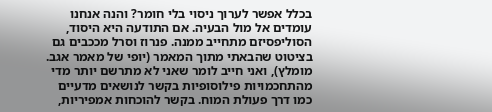בכלל אפשר לערוך ניסוי בלי חומר? והנה אנחנו עומדים אל מול הבעיה. אם התודעה היא היסוד, הסוליפסיזם מתחייב ממנה. פנרוז וסרל מככבים גם בציטוט שהבאתי מתוך המאמר (יופי של מאמר אגב. מומלץ), ואני חייב לומר שאני לא מתרשם יותר מדי מהתחכמויות פילוסופיות בקשר לנושאים מדעיים כמו דרך פעולת המוח. בקשר להוכחות אמפיריות,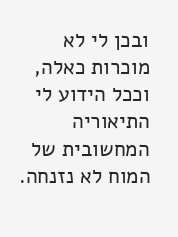ובכן לי לא מוכרות כאלה, וככל הידוע לי התיאוריה המחשובית של המוח לא נזנחה.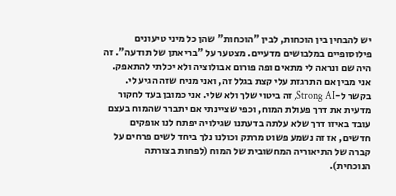יש להבחין בין הוכחות, לבין "הוכחות" שהן כל מיני טיעונים פילוסופיים במלבושים מדעיים. מצטער על "בריאתן של תודעה". זה היה שם ונראה לי מתאים ופה פורום אבולוציה ולא יכלתי להתאפק. אני מבין אם התרגזת עלי קצת בגלל זה, ואני מניח שזה הגיע לי. בקשר ל-Strong AI, זה ביטוי שלך ולא שלי. אני כמובן בעד לחקור מדעית את דרך פעולת המוח, וכפי שציינתי אם יתברר שהמוח בעצם עובד באיזו דרך שלא עלתה בדעתנו שגילויה יפתח לנו אופקים חדשים, אז זה נשמע פשוט מרתק וכולנו נלך ביחד לשים פרחים על קברה של התיאוריה המחשובית של המוח (לפחות בצורתה הנוכחית).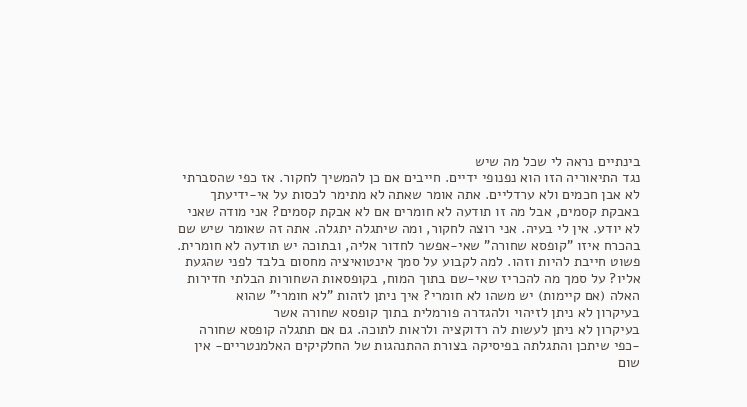בינתיים נראה לי שכל מה שיש
נגד התיאוריה הזו הוא נפנופי ידיים. חייבים אם כן להמשיך לחקור. אז כפי שהסברתי לא אבן חכמים ולא ערדליים. אתה אומר שאתה לא מתימר לכסות על אי-ידיעתך באבקת קסמים, אבל מה זו תודעה לא חומרים אם לא אבקת קסמים? אני מודה שאני לא יודע. אין לי בעיה. אני רוצה לחקור, ומה שיתגלה יתגלה. אתה זה שאומר שיש שם בהכרח איזו "קופסא שחורה" שאי-אפשר לחדור אליה, ובתוכה יש תודעה לא חומרית. פשוט חייבת להיות וזהו. למה לקבוע על סמך אינטואיציה מחסום בלבד לפני שהגעת אליו? על סמך מה להכריז שאי-שם בתוך המוח, בקופסאות השחורות הבלתי חדירות האלה (אם קיימות) יש משהו לא חומרי? איך ניתן לזהות "לא חומרי" שהוא
בעיקרון לא ניתן לזיהוי ולהגדרה פורמלית בתוך קופסא שחורה אשר
בעיקרון לא ניתן לעשות לה רדוקציה ולראות לתוכה. גם אם תתגלה קופסא שחורה -כפי שיתכן והתגלתה בפיסיקה בצורת ההתנהגות של החלקיקים האלמנטריים- אין שום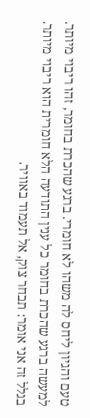טעם והגיון ליחס לה משהו לא חומרי. ברגע שהכרת בחומר, זהו ריבוי מיותר. למעשה ברגע שהכרת בחומר כל ענין התודעה הלא חומרית הוא ריבוי מיותר. בגלל זה אני אומר: תבחר צוק, אל תעמוד באוויר.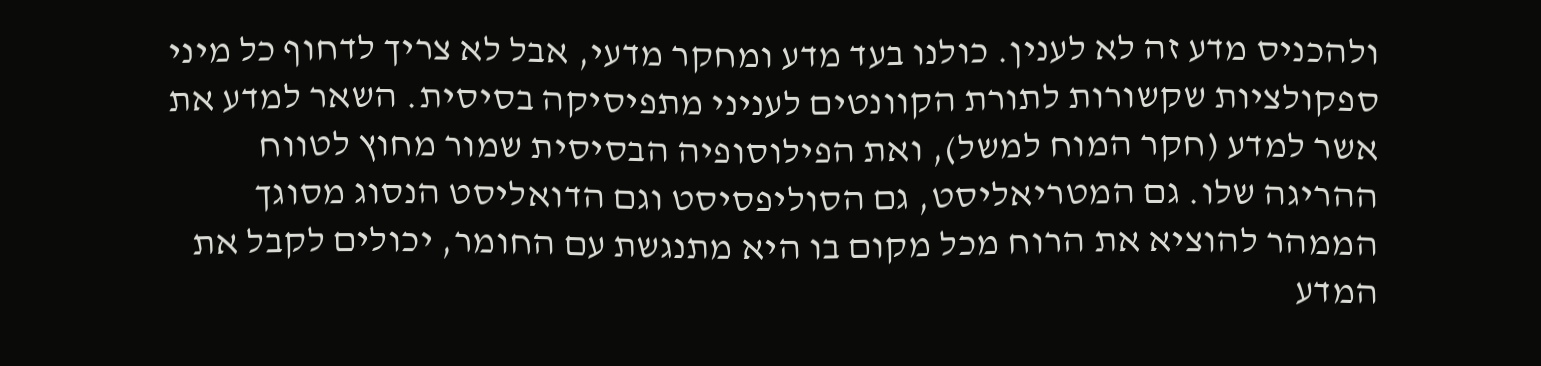ולהכניס מדע זה לא לענין. כולנו בעד מדע ומחקר מדעי, אבל לא צריך לדחוף כל מיני ספקולציות שקשורות לתורת הקוונטים לעניני מתפיסיקה בסיסית. השאר למדע את אשר למדע (חקר המוח למשל), ואת הפילוסופיה הבסיסית שמור מחוץ לטווח ההריגה שלו. גם המטריאליסט, גם הסוליפסיסט וגם הדואליסט הנסוג מסוגך הממהר להוציא את הרוח מכל מקום בו היא מתנגשת עם החומר, יכולים לקבל את המדע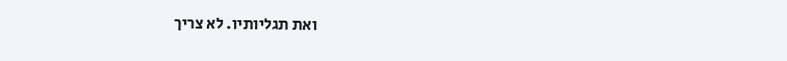ואת תגליותיו. לא צריך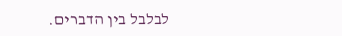לבלבל בין הדברים.